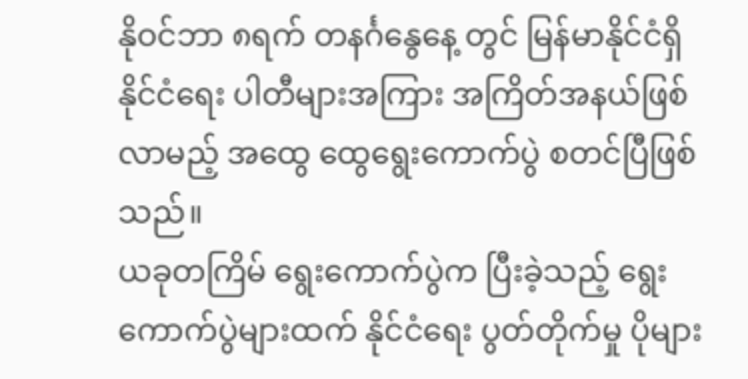နိုဝင်ဘာ ၈ရက် တနင်္ဂနွေနေ့ တွင် မြန်မာနိုင်ငံရှိ နိုင်ငံရေး ပါတီများအကြား အကြိတ်အနယ်ဖြစ်လာမည့် အထွေ ထွေရွေးကောက်ပွဲ စတင်ပြီဖြစ်သည်။
ယခုတကြိမ် ရွေးကောက်ပွဲက ပြီးခဲ့သည့် ရွေးကောက်ပွဲများထက် နိုင်ငံရေး ပွတ်တိုက်မှု ပိုများ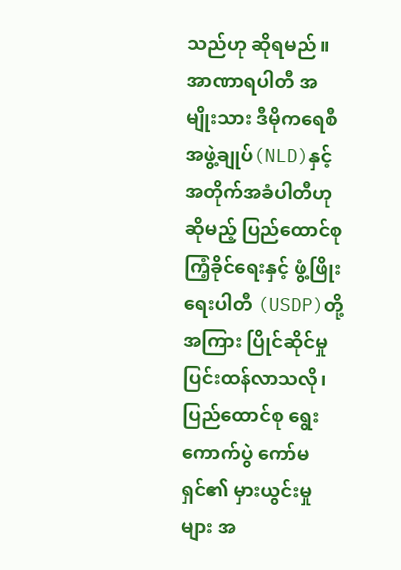သည်ဟု ဆိုရမည်။
အာဏာရပါတီ အမျိုးသား ဒီမိုကရေစီ အဖွဲ့ချုပ်(NLD)နှင့် အတိုက်အခံပါတီဟု ဆိုမည့် ပြည်ထောင်စု ကြံ့ခိုင်ရေးနှင့် ဖွံ့ဖြိုးရေးပါတီ (USDP)တို့ အကြား ပြိုင်ဆိုင်မှု ပြင်းထန်လာသလို၊ ပြည်ထောင်စု ရွေးကောက်ပွဲ ကော်မရှင်၏ မှားယွင်းမှုများ အ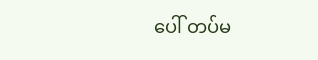ပေါ် တပ်မ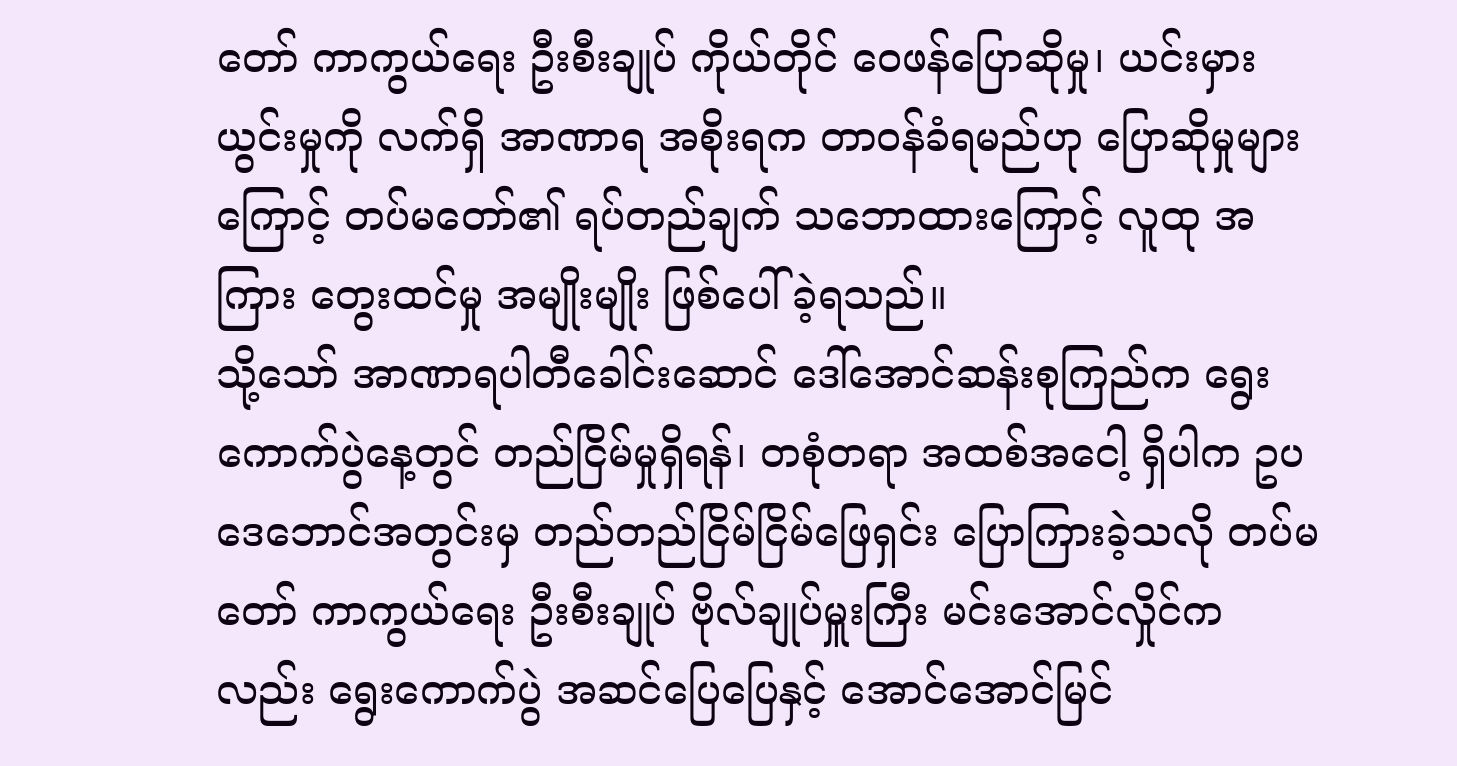တော် ကာကွယ်ရေး ဦးစီးချုပ် ကိုယ်တိုင် ဝေဖန်ပြောဆိုမှု၊ ယင်းမှားယွင်းမှုကို လက်ရှိ အာဏာရ အစိုးရက တာဝန်ခံရမည်ဟု ပြောဆိုမှုများကြောင့် တပ်မတော်၏ ရပ်တည်ချက် သဘောထားကြောင့် လူထု အကြား တွေးထင်မှု အမျိုးမျိုး ဖြစ်ပေါ်ခဲ့ရသည်။
သို့သော် အာဏာရပါတီခေါင်းဆောင် ဒေါ်အောင်ဆန်းစုကြည်က ရွေးကောက်ပွဲနေ့တွင် တည်ငြိမ်မှုရှိရန်၊ တစုံတရာ အထစ်အငေါ့ ရှိပါက ဥပဒေဘောင်အတွင်းမှ တည်တည်ငြိမ်ငြိမ်ဖြေရှင်း ပြောကြားခဲ့သလို တပ်မတော် ကာကွယ်ရေး ဦးစီးချုပ် ဗိုလ်ချုပ်မှူးကြီး မင်းအောင်လှိုင်ကလည်း ရွေးကောက်ပွဲ အဆင်ပြေပြေနှင့် အောင်အောင်မြင်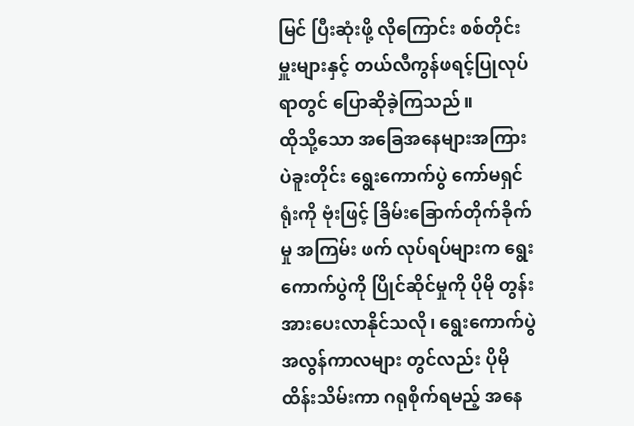မြင် ပြီးဆုံးဖို့ လိုကြောင်း စစ်တိုင်းမှူးများနှင့် တယ်လီကွန်ဖရင့်ပြုလုပ်ရာတွင် ပြောဆိုခဲ့ကြသည်။
ထိုသို့သော အခြေအနေများအကြား ပဲခူးတိုင်း ရွေးကောက်ပွဲ ကော်မရှင်ရုံးကို ဗုံးဖြင့် ခြိမ်းခြောက်တိုက်ခိုက်မှု အကြမ်း ဖက် လုပ်ရပ်များက ရွေးကောက်ပွဲကို ပြိုင်ဆိုင်မှုကို ပိုမို တွန်းအားပေးလာနိုင်သလို၊ ရွေးကောက်ပွဲ အလွန်ကာလများ တွင်လည်း ပိုမိုထိန်းသိမ်းကာ ဂရုစိုက်ရမည့် အနေ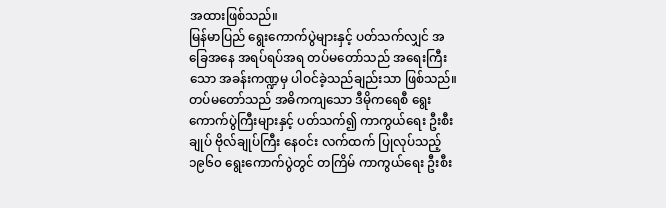အထားဖြစ်သည်။
မြန်မာပြည် ရွေးကောက်ပွဲများနှင့် ပတ်သက်လျှင် အခြေအနေ အရပ်ရပ်အရ တပ်မတော်သည် အရေးကြီးသော အခန်းကဏ္ဍမှ ပါဝင်ခဲ့သည်ချည်းသာ ဖြစ်သည်။
တပ်မတော်သည် အဓိကကျသော ဒီမိုကရေစီ ရွေးကောက်ပွဲကြီးများနှင့် ပတ်သက်၍ ကာကွယ်ရေး ဦးစီးချုပ် ဗိုလ်ချုပ်ကြီး နေဝင်း လက်ထက် ပြုလုပ်သည့် ၁၉၆၀ ရွေးကောက်ပွဲတွင် တကြိမ် ကာကွယ်ရေး ဦးစီး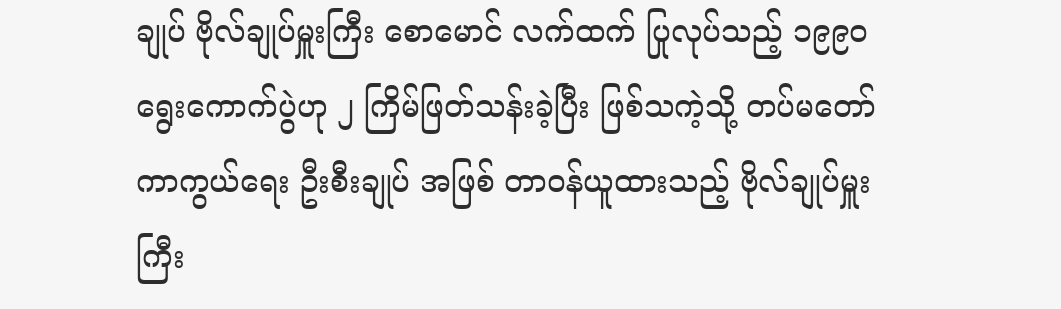ချုပ် ဗိုလ်ချုပ်မှူးကြီး စောမောင် လက်ထက် ပြုလုပ်သည့် ၁၉၉၀ ရွေးကောက်ပွဲဟု ၂ ကြိမ်ဖြတ်သန်းခဲ့ပြီး ဖြစ်သကဲ့သို့ တပ်မတော် ကာကွယ်ရေး ဦးစီးချုပ် အဖြစ် တာဝန်ယူထားသည့် ဗိုလ်ချုပ်မှူးကြီး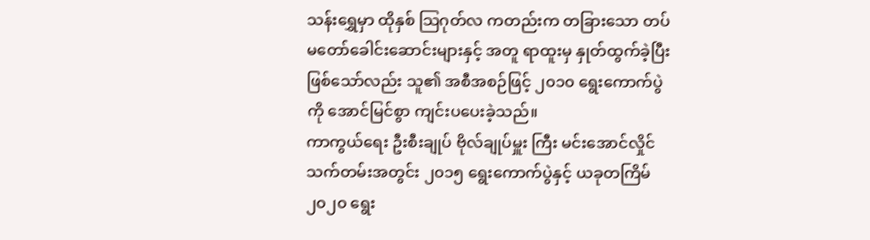သန်းရွှေမှာ ထိုနှစ် သြဂုတ်လ ကတည်းက တခြားသော တပ်မတော်ခေါင်းဆောင်းများနှင့် အတူ ရာထူးမှ နှုတ်ထွက်ခဲ့ပြီး ဖြစ်သော်လည်း သူ၏ အစီအစဉ်ဖြင့် ၂၀၁၀ ရွေးကောက်ပွဲကို အောင်မြင်စွာ ကျင်းပပေးခဲ့သည်။
ကာကွယ်ရေး ဦးစီးချုပ် ဗိုလ်ချုပ်မှူး ကြီး မင်းအောင်လှိုင် သက်တမ်းအတွင်း ၂၀၁၅ ရွေးကောက်ပွဲနှင့် ယခုတကြိမ် ၂၀၂၀ ရွေး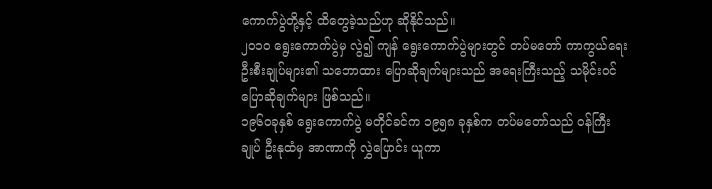ကောက်ပွဲတို့နှင့် ထိတွေခဲ့သည်ဟု ဆိုနိုင်သည်။
၂၀၁၀ ရွေးကောက်ပွဲမှ လွဲ၍ ကျန် ရွေးကောက်ပွဲများတွင် တပ်မတော် ကာကွယ်ရေး ဦးစီးချုပ်များ၏ သဘောထား ပြောဆိုချက်များသည် အရေးကြီးသည့် သမိုင်းဝင် ပြောဆိုချက်များ ဖြစ်သည်။
၁၉၆၀ခုနှစ် ရွေးကောက်ပွဲ မတိုင်ခင်က ၁၉၅၈ ခုနှစ်က တပ်မတော်သည် ဝန်ကြီးချုပ် ဦးနုထံမှ အာဏာကို လွှဲပြောင်း ယူကာ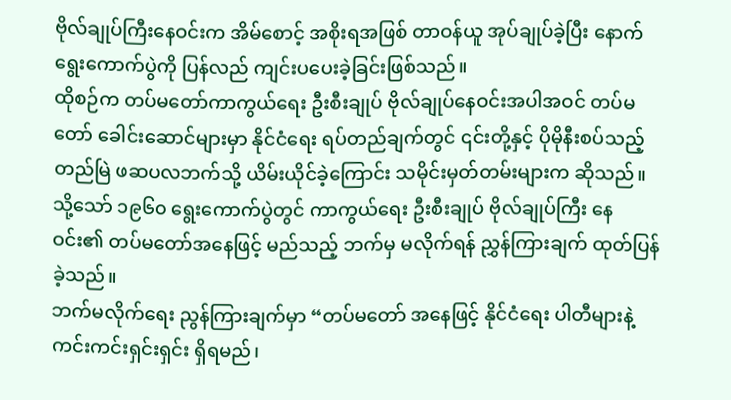ဗိုလ်ချုပ်ကြီးနေဝင်းက အိမ်စောင့် အစိုးရအဖြစ် တာဝန်ယူ အုပ်ချုပ်ခဲ့ပြီး နောက် ရွေးကောက်ပွဲကို ပြန်လည် ကျင်းပပေးခဲ့ခြင်းဖြစ်သည်။
ထိုစဉ်က တပ်မတော်ကာကွယ်ရေး ဦးစီးချုပ် ဗိုလ်ချုပ်နေဝင်းအပါအဝင် တပ်မတော် ခေါင်းဆောင်များမှာ နိုင်ငံရေး ရပ်တည်ချက်တွင် ၎င်းတို့နှင့် ပိုမိုနီးစပ်သည့် တည်မြဲ ဖဆပလဘက်သို့ ယိမ်းယိုင်ခဲ့ကြောင်း သမိုင်းမှတ်တမ်းများက ဆိုသည်။
သို့သော် ၁၉၆၀ ရွေးကောက်ပွဲတွင် ကာကွယ်ရေး ဦးစီးချုပ် ဗိုလ်ချုပ်ကြီး နေဝင်း၏ တပ်မတော်အနေဖြင့် မည်သည့် ဘက်မှ မလိုက်ရန် ညွှန်ကြားချက် ထုတ်ပြန်ခဲ့သည်။
ဘက်မလိုက်ရေး ညွန်ကြားချက်မှာ “တပ်မတော် အနေဖြင့် နိုင်ငံရေး ပါတီများနဲ့ ကင်းကင်းရှင်းရှင်း ရှိရမည်၊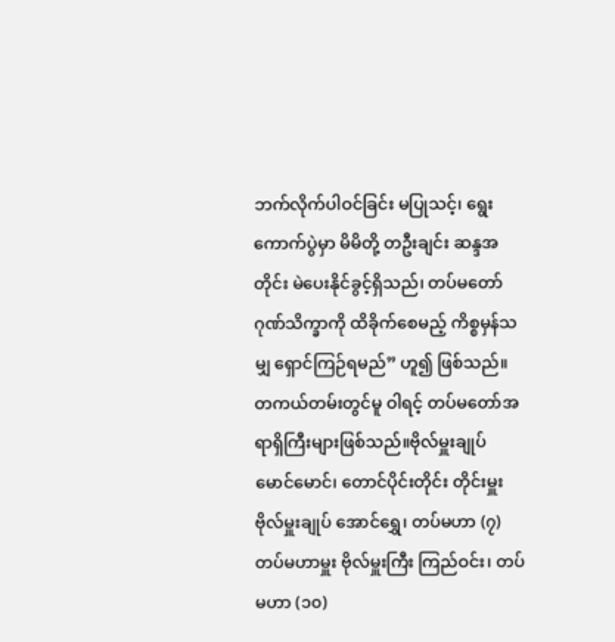ဘက်လိုက်ပါဝင်ခြင်း မပြုသင့်၊ ရွေးကောက်ပွဲမှာ မိမိတို့ တဦးချင်း ဆန္ဒအတိုင်း မဲပေးနိုင်ခွင့်ရှိသည်၊ တပ်မတော် ဂုဏ်သိက္ခာကို ထိခိုက်စေမည့် ကိစ္စမှန်သမျှ ရှောင်ကြဉ်ရမည်” ဟူ၍ ဖြစ်သည်။
တကယ်တမ်းတွင်မူ ဝါရင့် တပ်မတော်အရာရှိကြီးများဖြစ်သည်။ဗိုလ်မှူးချုပ် မောင်မောင်၊ တောင်ပိုင်းတိုင်း တိုင်းမှူး ဗိုလ်မှူးချုပ် အောင်ရွှေ၊ တပ်မဟာ (၇) တပ်မဟာမှူး ဗိုလ်မှူးကြီး ကြည်ဝင်း၊ တပ်မဟာ (၁၀)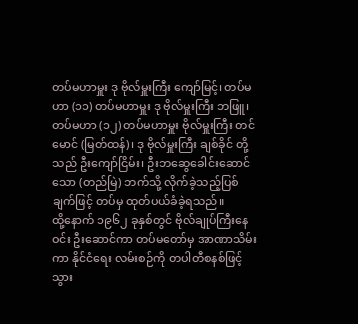တပ်မဟာမှူး ဒု ဗိုလ်မှူးကြီး ကျော်မြင့်၊ တပ်မဟာ (၁၁) တပ်မဟာမှူး ဒု ဗိုလ်မှူးကြီး ဘဖြူ၊ တပ်မဟာ (၁၂) တပ်မဟာမှူး ဗိုလ်မှူးကြီး တင်မောင် (မြတ်ထန်)၊ ဒု ဗိုလ်မှူးကြီး ချစ်ခိုင် တို့သည် ဦးကျော်ငြိမ်း၊ ဦးဘဆွေခေါင်းဆောင်သော (တည်မြဲ) ဘက်သို့ လိုက်ခဲ့သည့်ပြစ်ချက်ဖြင့် တပ်မှ ထုတ်ပယ်ခံခဲ့ရသည်။
ထို့နောက် ၁၉၆၂ ခုနှစ်တွင် ဗိုလ်ချုပ်ကြီးနေဝင်း ဦးဆောင်ကာ တပ်မတော်မှ အာဏာသိမ်းကာ နိုင်ငံရေး လမ်းစဉ်ကို တပါတီစနစ်ဖြင့် သွား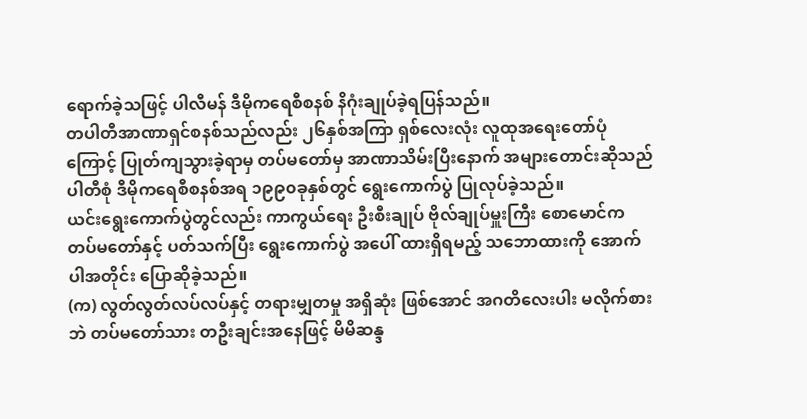ရောက်ခဲ့သဖြင့် ပါလီမန် ဒီမိုကရေစီစနစ် နိဂုံးချုပ်ခဲ့ရပြန်သည်။
တပါတီအာဏာရှင်စနစ်သည်လည်း ၂၆နှစ်အကြာ ရှစ်လေးလုံး လူထုအရေးတော်ပုံကြောင့် ပြုတ်ကျသွားခဲ့ရာမှ တပ်မတော်မှ အာဏာသိမ်းပြီးနောက် အများတောင်းဆိုသည် ပါတီစုံ ဒီမိုကရေစီစနစ်အရ ၁၉၉၀ခုနှစ်တွင် ရွေးကောက်ပွဲ ပြုလုပ်ခဲ့သည်။
ယင်းရွေးကောက်ပွဲတွင်လည်း ကာကွယ်ရေး ဦးစီးချုပ် ဗိုလ်ချုပ်မှူးကြီး စောမောင်က တပ်မတော်နှင့် ပတ်သက်ပြီး ရွေးကောက်ပွဲ အပေါ် ထားရှိရမည့် သဘောထားကို အောက်ပါအတိုင်း ပြောဆိုခဲ့သည်။
(က) လွတ်လွတ်လပ်လပ်နှင့် တရားမျှတမှု အရှိဆုံး ဖြစ်အောင် အဂတိလေးပါး မလိုက်စားဘဲ တပ်မတော်သား တဦးချင်းအနေဖြင့် မိမိဆန္ဒ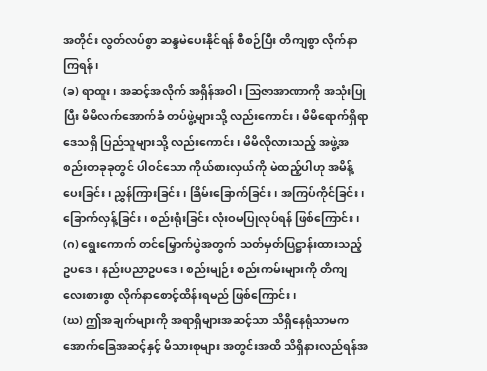အတိုင်း လွတ်လပ်စွာ ဆန္ဒမဲပေးနိုင်ရန် စီစဉ်ပြီး တိကျစွာ လိုက်နာကြရန်၊
(ခ) ရာထူး၊ အဆင့်အလိုက် အရှိန်အဝါ၊ သြဇာအာဏာကို အသုံးပြုပြီး မိမိလက်အောက်ခံ တပ်ဖွဲ့များသို့ လည်းကောင်း၊ မိမိရောက်ရှိရာ ဒေသရှိ ပြည်သူများသို့ လည်းကောင်း၊ မိမိလိုလားသည့် အဖွဲ့အစည်းတခုခုတွင် ပါဝင်သော ကိုယ်စားလှယ်ကို မဲထည့်ပါဟု အမိန့်ပေးခြင်း၊ ညွှန်ကြားခြင်း၊ ခြိမ်းခြောက်ခြင်း၊ အကြပ်ကိုင်ခြင်း၊ ခြောက်လှန့်ခြင်း၊ စည်းရုံးခြင်း လုံးဝမပြုလုပ်ရန် ဖြစ်ကြောင်း၊
(ဂ) ရွေးကောက် တင်မြှောက်ပွဲအတွက် သတ်မှတ်ပြဋ္ဌာန်းထားသည့် ဥပဒေ၊ နည်းပညာဥပဒေ၊ စည်းမျဉ်း စည်းကမ်းများကို တိကျလေးစားစွာ လိုက်နာစောင့်ထိန်းရမည် ဖြစ်ကြောင်း၊
(ဃ) ဤအချက်များကို အရာရှိများအဆင့်သာ သိရှိနေရုံသာမက အောက်ခြေအဆင့်နှင့် မိသားစုများ အတွင်းအထိ သိရှိနားလည်ရန်အ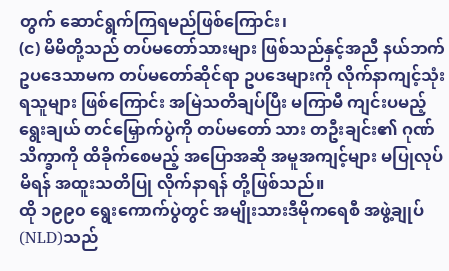တွက် ဆောင်ရွက်ကြရမည်ဖြစ်ကြောင်း၊
(င) မိမိတို့သည် တပ်မတော်သားများ ဖြစ်သည်နှင့်အညီ နယ်ဘက် ဥပဒေသာမက တပ်မတော်ဆိုင်ရာ ဥပဒေများကို လိုက်နာကျင့်သုံးရသူများ ဖြစ်ကြောင်း အမြဲသတိချပ်ပြီး မကြာမီ ကျင်းပမည့် ရွေးချယ် တင်မြှောက်ပွဲကို တပ်မတော် သား တဦးချင်း၏ ဂုဏ်သိက္ခာကို ထိခိုက်စေမည့် အပြောအဆို အမူအကျင့်များ မပြုလုပ်မိရန် အထူးသတိပြု လိုက်နာရန် တို့ဖြစ်သည်။
ထို ၁၉၉၀ ရွေးကောက်ပွဲတွင် အမျိုးသားဒီမိုကရေစီ အဖွဲ့ချုပ် (NLD)သည်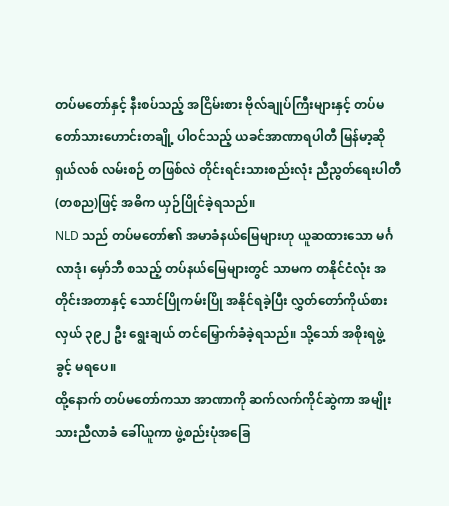တပ်မတော်နှင့် နီးစပ်သည့် အငြိမ်းစား ဗိုလ်ချုပ်ကြီးများနှင့် တပ်မတော်သားဟောင်းတချို့ ပါဝင်သည့် ယခင်အာဏာရပါတီ မြန်မာ့ဆိုရှယ်လစ် လမ်းစဉ် တဖြစ်လဲ တိုင်းရင်းသားစည်းလုံး ညီညွတ်ရေးပါတီ(တစည)ဖြင့် အဓိက ယှဉ်ပြိုင်ခဲ့ရသည်။
NLD သည် တပ်မတော်၏ အမာခံနယ်မြေများဟု ယူဆထားသော မင်္ဂလာဒုံ၊ မှော်ဘီ စသည့် တပ်နယ်မြေများတွင် သာမက တနိုင်ငံလုံး အတိုင်းအတာနှင့် သောင်ပြိုကမ်းပြို အနိုင်ရခဲ့ပြီး လွှတ်တော်ကိုယ်စားလှယ် ၃၉၂ ဦး ရွေးချယ် တင်မြှောက်ခံခဲ့ရသည်။ သို့သော် အစိုးရဖွဲ့ခွင့် မရပေ။
ထို့နောက် တပ်မတော်ကသာ အာဏာကို ဆက်လက်ကိုင်ဆွဲကာ အမျိုးသားညီလာခံ ခေါ်ယူကာ ဖွဲ့စည်းပုံအခြေ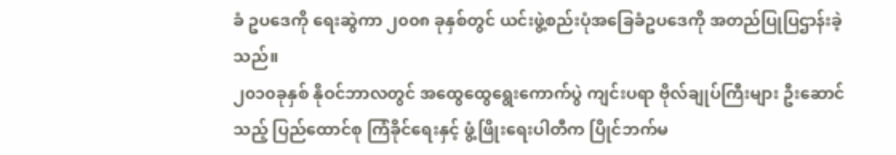ခံ ဥပဒေကို ရေးဆွဲကာ ၂၀၀၈ ခုနှစ်တွင် ယင်းဖွဲ့စည်းပုံအခြေခံဥပဒေကို အတည်ပြုပြဌာန်းခဲ့သည်။
၂၀၁၀ခုနှစ် နိုဝင်ဘာလတွင် အထွေထွေရွေးကောက်ပွဲ ကျင်းပရာ ဗိုလ်ချုပ်ကြီးများ ဦးဆောင်သည့် ပြည်ထောင်စု ကြံခိုင်ရေးနှင့် ဖွံ့ဖြိုးရေးပါတီက ပြိုင်ဘက်မ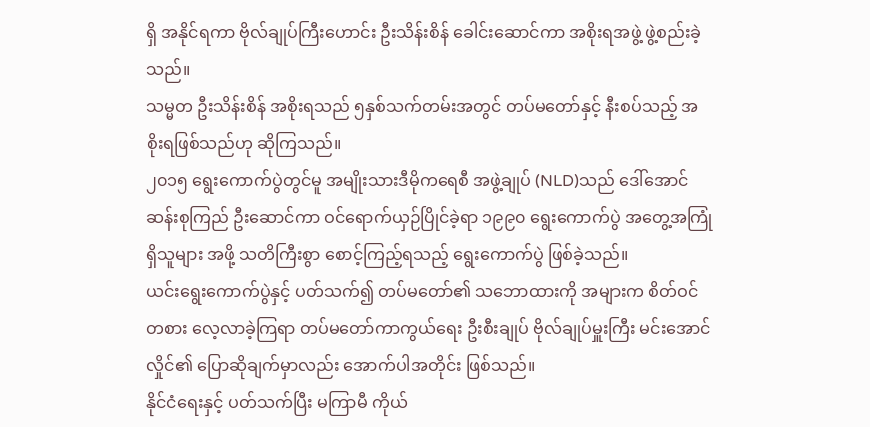ရှိ အနိုင်ရကာ ဗိုလ်ချုပ်ကြီးဟောင်း ဦးသိန်းစိန် ခေါင်းဆောင်ကာ အစိုးရအဖွဲ့ ဖွဲ့စည်းခဲ့သည်။
သမ္မတ ဦးသိန်းစိန် အစိုးရသည် ၅နှစ်သက်တမ်းအတွင် တပ်မတော်နှင့် နီးစပ်သည့် အစိုးရဖြစ်သည်ဟု ဆိုကြသည်။
၂၀၁၅ ရွေးကောက်ပွဲတွင်မူ အမျိုးသားဒီမိုကရေစီ အဖွဲ့ချုပ် (NLD)သည် ဒေါ်အောင်ဆန်းစုကြည် ဦးဆောင်ကာ ဝင်ရောက်ယှဉ်ပြိုင်ခဲ့ရာ ၁၉၉၀ ရွေးကောက်ပွဲ အတွေ့အကြုံရှိသူများ အဖို့ သတိကြီးစွာ စောင့်ကြည့်ရသည့် ရွေးကောက်ပွဲ ဖြစ်ခဲ့သည်။
ယင်းရွေးကောက်ပွဲနှင့် ပတ်သက်၍ တပ်မတော်၏ သဘောထားကို အများက စိတ်ဝင်တစား လေ့လာခဲ့ကြရာ တပ်မတော်ကာကွယ်ရေး ဦးစီးချုပ် ဗိုလ်ချုပ်မှူးကြီး မင်းအောင်လှိုင်၏ ပြောဆိုချက်မှာလည်း အောက်ပါအတိုင်း ဖြစ်သည်။
နိုင်ငံရေးနှင့် ပတ်သက်ပြီး မကြာမီ ကိုယ်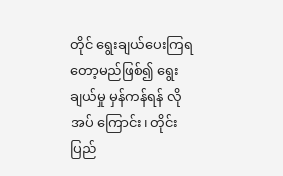တိုင် ရွေးချယ်ပေးကြရတော့မည်ဖြစ်၍ ရွေးချယ်မှု မှန်ကန်ရန် လိုအပ် ကြောင်း၊ တိုင်းပြည်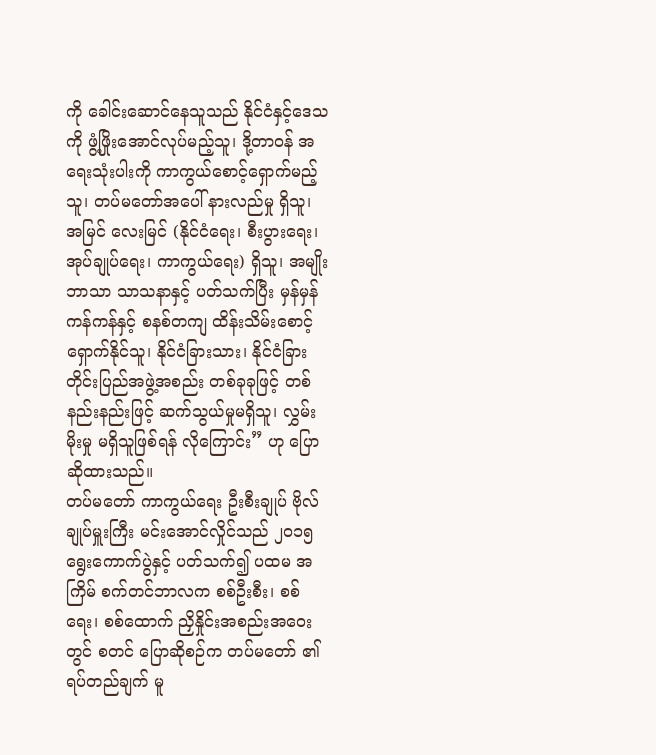ကို ခေါင်းဆောင်နေသူသည် နိုင်ငံနှင့်ဒေသကို ဖွံ့ဖြိုးအောင်လုပ်မည့်သူ၊ ဒို့တာဝန် အရေးသုံးပါးကို ကာကွယ်စောင့်ရှောက်မည့်သူ၊ တပ်မတော်အပေါ် နားလည်မှု ရှိသူ၊ အမြင် လေးမြင် (နိုင်ငံရေး၊ စီးပွားရေး၊ အုပ်ချုပ်ရေး၊ ကာကွယ်ရေး) ရှိသူ၊ အမျိုး ဘာသာ သာသနာနှင့် ပတ်သက်ပြီး မှန်မှန်ကန်ကန်နှင့် စနစ်တကျ ထိန်းသိမ်းစောင့် ရှောက်နိုင်သူ၊ နိုင်ငံခြားသား၊ နိုင်ငံခြား တိုင်းပြည်အဖွဲ့အစည်း တစ်ခုခုဖြင့် တစ်နည်းနည်းဖြင့် ဆက်သွယ်မှုမရှိသူ၊ လွှမ်းမိုးမှု မရှိသူဖြစ်ရန် လိုကြောင်း” ဟု ပြောဆိုထားသည်။
တပ်မတော် ကာကွယ်ရေး ဦးစီးချုပ် ဗိုလ်ချုပ်မှူးကြီး မင်းအောင်လှိုင်သည် ၂၀၁၅ရွေးကောက်ပွဲနှင့် ပတ်သက်၍ ပထမ အကြိမ် စက်တင်ဘာလက စစ်ဦးစီး၊ စစ်ရေး၊ စစ်ထောက် ညှိနှိုင်းအစည်းအဝေးတွင် စတင် ပြောဆိုစဉ်က တပ်မတော် ၏ ရပ်တည်ချက် မူ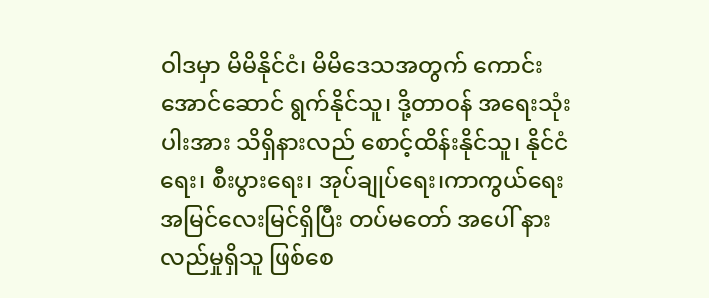ဝါဒမှာ မိမိနိုင်ငံ၊ မိမိဒေသအတွက် ကောင်းအောင်ဆောင် ရွက်နိုင်သူ၊ ဒို့တာဝန် အရေးသုံးပါးအား သိရှိနားလည် စောင့်ထိန်းနိုင်သူ၊ နိုင်ငံရေး၊ စီးပွားရေး၊ အုပ်ချုပ်ရေး၊ကာကွယ်ရေး အမြင်လေးမြင်ရှိပြီး တပ်မတော် အပေါ် နားလည်မှုရှိသူ ဖြစ်စေ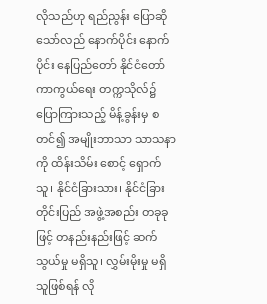လိုသည်ဟု ရည်ညွန်း ပြောဆိုသော်လည် နောက်ပိုင်း နောက်ပိုင်း နေပြည်တော် နိုင်ငံတော် ကာကွယ်ရေး တက္ကသိုလ်၌ ပြောကြားသည့် မိန့်ခွန်းမှ စတင်၍ အမျိုးဘာသာ သာသနာကို ထိန်းသိမ်း စောင့် ရှောက်သူ၊ နိုင်ငံခြားသား၊ နိုင်ငံခြားတိုင်းပြည် အဖွဲ့အစည်း တခုခုဖြင့် တနည်းနည်းဖြင့် ဆက်သွယ်မှု မရှိသူ၊ လွှမ်းမိုးမှု မရှိသူဖြစ်ရန် လို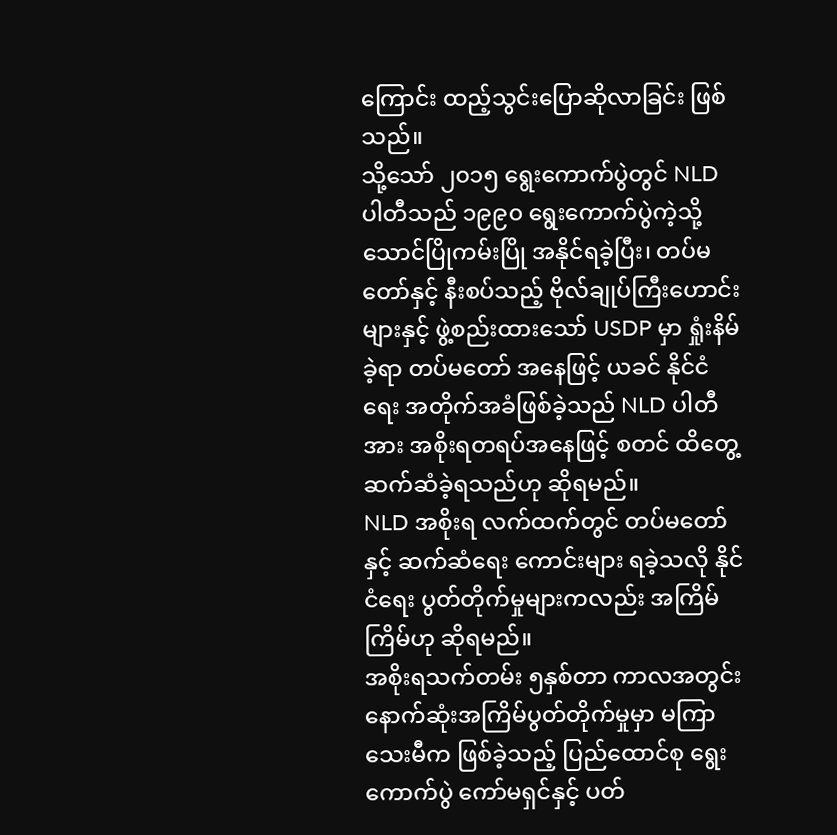ကြောင်း ထည့်သွင်းပြောဆိုလာခြင်း ဖြစ်သည်။
သို့သော် ၂၀၁၅ ရွေးကောက်ပွဲတွင် NLD ပါတီသည် ၁၉၉၀ ရွေးကောက်ပွဲကဲ့သို့ သောင်ပြိုကမ်းပြို အနိုင်ရခဲ့ပြီး၊ တပ်မတော်နှင့် နီးစပ်သည့် ဗိုလ်ချုပ်ကြီးဟောင်းများနှင့် ဖွဲ့စည်းထားသော် USDP မှာ ရှုံးနိမ်ခဲ့ရာ တပ်မတော် အနေဖြင့် ယခင် နိုင်ငံရေး အတိုက်အခံဖြစ်ခဲ့သည် NLD ပါတီအား အစိုးရတရပ်အနေဖြင့် စတင် ထိတွေ့ ဆက်ဆံခဲ့ရသည်ဟု ဆိုရမည်။
NLD အစိုးရ လက်ထက်တွင် တပ်မတော်နှင့် ဆက်ဆံရေး ကောင်းများ ရခဲ့သလို နိုင်ငံရေး ပွတ်တိုက်မှုများကလည်း အကြိမ်ကြိမ်ဟု ဆိုရမည်။
အစိုးရသက်တမ်း ၅နှစ်တာ ကာလအတွင်း နောက်ဆုံးအကြိမ်ပွတ်တိုက်မှုမှာ မကြာသေးမီက ဖြစ်ခဲ့သည့် ပြည်ထောင်စု ရွေးကောက်ပွဲ ကော်မရှင်နှင့် ပတ်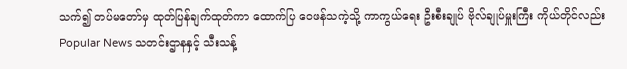သက်၍ တပ်မတော်မှ ထုတ်ပြန်ချက်ထုတ်ကာ ထောက်ပြ ဝေဖန်သကဲ့သို့ ကာကွယ်ရေး ဦးစီးချုပ် ဗိုလ်ချုပ်မှူးကြီး ကိုယ်တိုင်လည်း Popular News သတင်းဌာနနှင့် သီးသန့်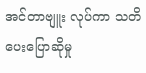အင်တာဗျူး လုပ်ကာ သတိပေးပြောဆိုမှု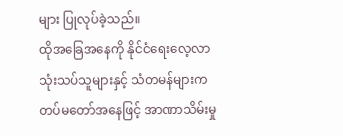များ ပြုလုပ်ခဲ့သည်။
ထိုအခြေအနေကို နိုင်ငံရေးလေ့လာသုံးသပ်သူများနှင့် သံတမန်များက တပ်မတော်အနေဖြင့် အာဏာသိမ်းမှု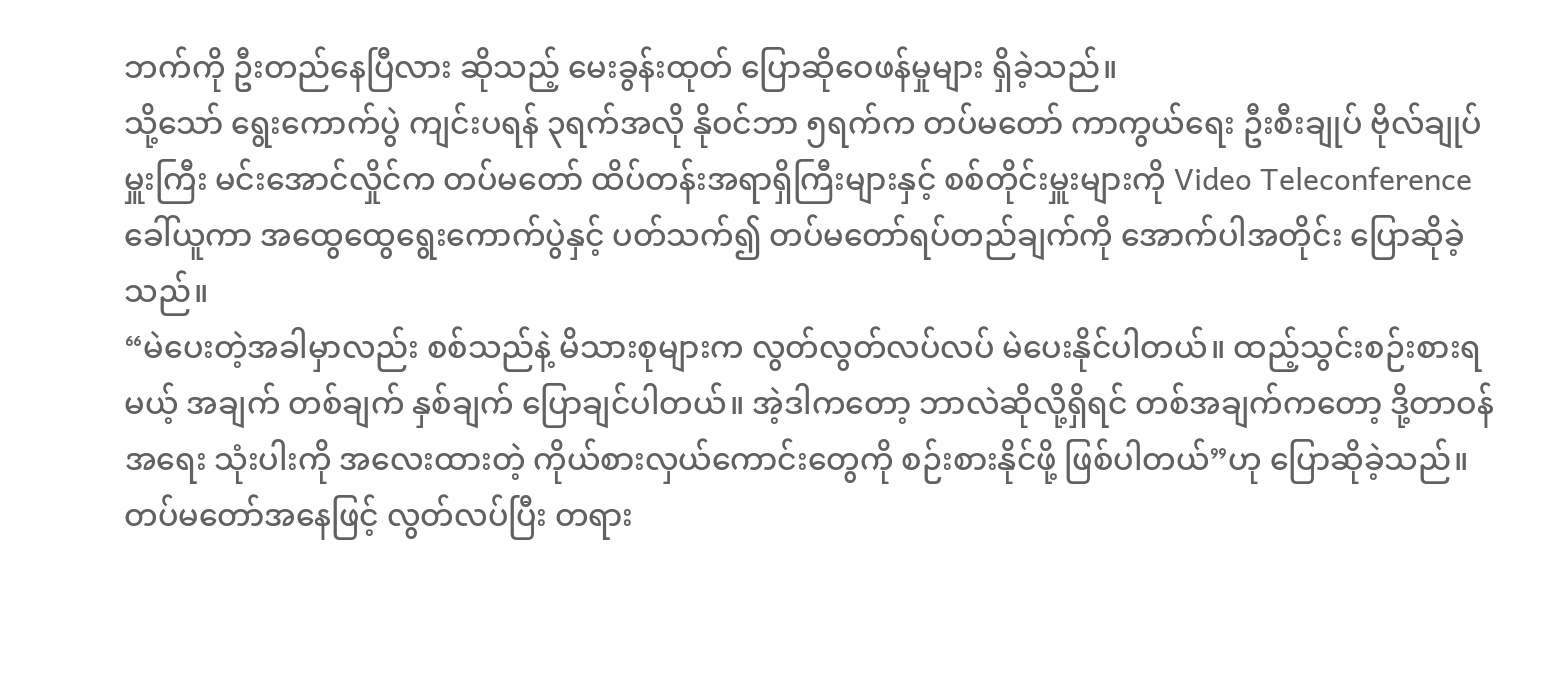ဘက်ကို ဦးတည်နေပြီလား ဆိုသည့် မေးခွန်းထုတ် ပြောဆိုဝေဖန်မှုများ ရှိခဲ့သည်။
သို့သော် ရွေးကောက်ပွဲ ကျင်းပရန် ၃ရက်အလို နိုဝင်ဘာ ၅ရက်က တပ်မတော် ကာကွယ်ရေး ဦးစီးချုပ် ဗိုလ်ချုပ်မှူးကြီး မင်းအောင်လှိုင်က တပ်မတော် ထိပ်တန်းအရာရှိကြီးများနှင့် စစ်တိုင်းမှူးများကို Video Teleconference ခေါ်ယူကာ အထွေထွေရွေးကောက်ပွဲနှင့် ပတ်သက်၍ တပ်မတော်ရပ်တည်ချက်ကို အောက်ပါအတိုင်း ပြောဆိုခဲ့သည်။
“မဲပေးတဲ့အခါမှာလည်း စစ်သည်နဲ့ မိသားစုများက လွတ်လွတ်လပ်လပ် မဲပေးနိုင်ပါတယ်။ ထည့်သွင်းစဉ်းစားရမယ့် အချက် တစ်ချက် နှစ်ချက် ပြောချင်ပါတယ်။ အဲ့ဒါကတော့ ဘာလဲဆိုလို့ရှိရင် တစ်အချက်ကတော့ ဒို့တာဝန်အရေး သုံးပါးကို အလေးထားတဲ့ ကိုယ်စားလှယ်ကောင်းတွေကို စဉ်းစားနိုင်ဖို့ ဖြစ်ပါတယ်”ဟု ပြောဆိုခဲ့သည်။
တပ်မတော်အနေဖြင့် လွတ်လပ်ပြီး တရား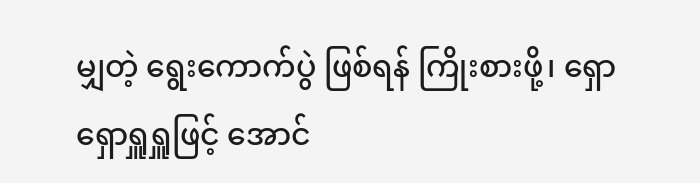မျှတဲ့ ရွေးကောက်ပွဲ ဖြစ်ရန် ကြိုးစားဖို့၊ ရှောရှောရှူရှူဖြင့် အောင်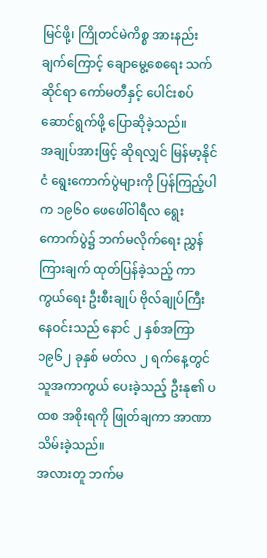မြင်ဖို့၊ ကြိုတင်မဲကိစ္စ အားနည်းချက်ကြောင့် ချောမွေ့စေရေး သက်ဆိုင်ရာ ကော်မတီနှင့် ပေါင်းစပ်ဆောင်ရွက်ဖို့ ပြောဆိုခဲ့သည်။
အချုပ်အားဖြင့် ဆိုရလျှင် မြန်မာ့နိုင်ငံ ရွေးကောက်ပွဲများကို ပြန်ကြည့်ပါက ၁၉၆၀ ဖေဖေါ်ဝါရီလ ရွေးကောက်ပွဲ၌ ဘက်မလိုက်ရေး ညွှန်ကြားချက် ထုတ်ပြန်ခဲ့သည့် ကာကွယ်ရေး ဦးစီးချုပ် ဗိုလ်ချုပ်ကြီး နေဝင်းသည် နောင် ၂ နှစ်အကြာ ၁၉၆၂ ခုနှစ် မတ်လ ၂ ရက်နေ့တွင် သူအကာကွယ် ပေးခဲ့သည့် ဦးနု၏ ပထစ အစိုးရကို ဖြုတ်ချကာ အာဏာသိမ်းခဲ့သည်။
အလားတူ ဘက်မ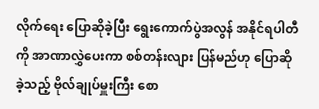လိုက်ရေး ပြောဆိုခဲ့ပြီး ရွေးကောက်ပွဲအလွန် အနိုင်ရပါတီကို အာဏာလွှဲပေးကာ စစ်တန်းလျား ပြန်မည်ဟု ပြောဆိုခဲ့သည့် ဗိုလ်ချုပ်မှူးကြီး စော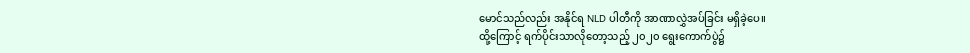မောင်သည်လည်း အနိုင်ရ NLD ပါတီကို အာဏာလွှဲအပ်ခြင်း မရှိခဲ့ပေ။
ထို့ကြောင့် ရက်ပိုင်းသာလိုတော့သည့် ၂၀၂၀ ရွေးကောက်ပွဲ၌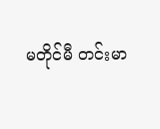မတိုင်မီ တင်းမာ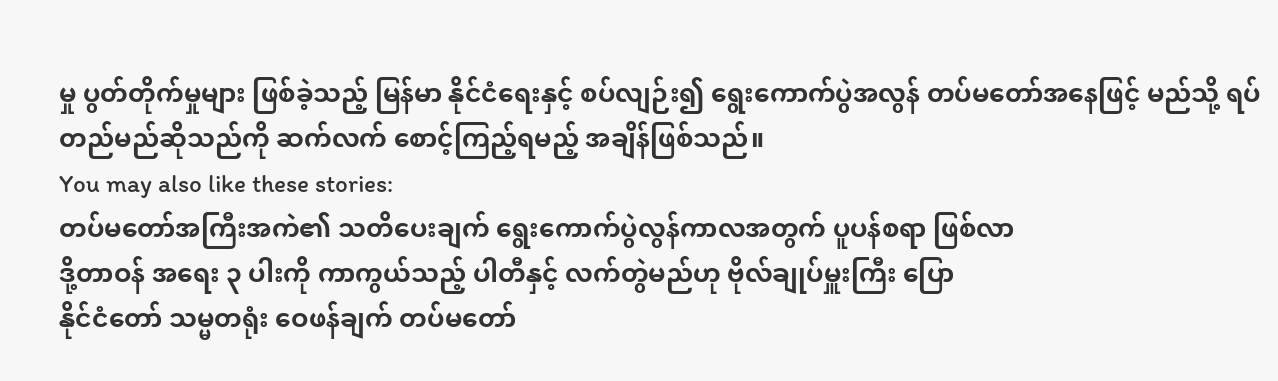မှု ပွတ်တိုက်မှုများ ဖြစ်ခဲ့သည့် မြန်မာ နိုင်ငံရေးနှင့် စပ်လျဉ်း၍ ရွေးကောက်ပွဲအလွန် တပ်မတော်အနေဖြင့် မည်သို့ ရပ်တည်မည်ဆိုသည်ကို ဆက်လက် စောင့်ကြည့်ရမည့် အချိန်ဖြစ်သည်။
You may also like these stories:
တပ်မတော်အကြီးအကဲ၏ သတိပေးချက် ရွေးကောက်ပွဲလွန်ကာလအတွက် ပူပန်စရာ ဖြစ်လာ
ဒို့တာဝန် အရေး ၃ ပါးကို ကာကွယ်သည့် ပါတီနှင့် လက်တွဲမည်ဟု ဗိုလ်ချုပ်မှူးကြီး ပြော
နိုင်ငံတော် သမ္မတရုံး ဝေဖန်ချက် တပ်မတော်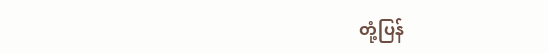တုံ့ပြန်